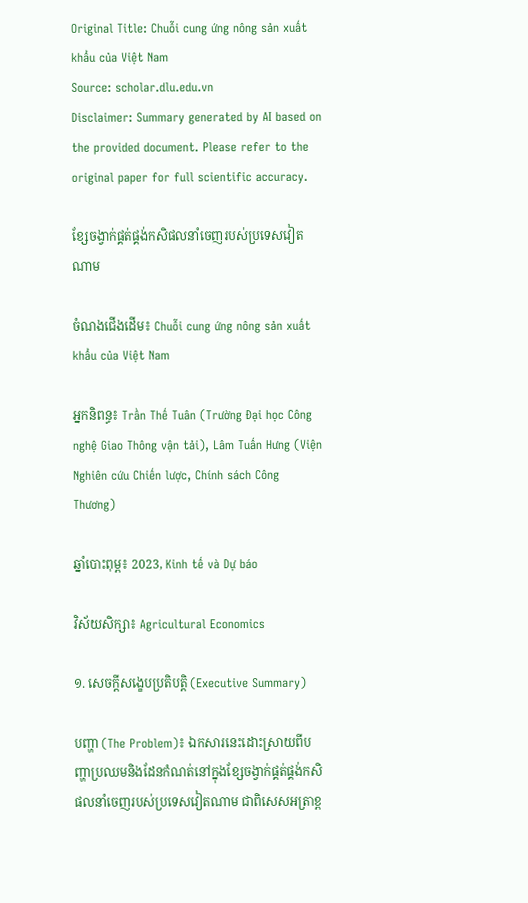Original Title: Chuỗi cung ứng nông sản xuất khẩu của Việt Nam
Source: scholar.dlu.edu.vn
Disclaimer: Summary generated by AI based on the provided document. Please refer to the original paper for full scientific accuracy.

ខ្សែចង្វាក់ផ្គត់ផ្គង់កសិផលនាំចេញរបស់ប្រទេសវៀតណាម

ចំណងជើងដើម៖ Chuỗi cung ứng nông sản xuất khẩu của Việt Nam

អ្នកនិពន្ធ៖ Trần Thế Tuân (Trường Đại học Công nghệ Giao Thông vận tải), Lâm Tuấn Hưng (Viện Nghiên cứu Chiến lược, Chính sách Công Thương)

ឆ្នាំបោះពុម្ព៖ 2023, Kinh tế và Dự báo

វិស័យសិក្សា៖ Agricultural Economics

១. សេចក្តីសង្ខេបប្រតិបត្តិ (Executive Summary)

បញ្ហា (The Problem)៖ ឯកសារនេះដោះស្រាយពីបញ្ហាប្រឈមនិងដែនកំណត់នៅក្នុងខ្សែចង្វាក់ផ្គត់ផ្គង់កសិផលនាំចេញរបស់ប្រទេសវៀតណាម ជាពិសេសអត្រាខ្ព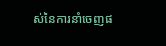ស់នៃការនាំចេញផ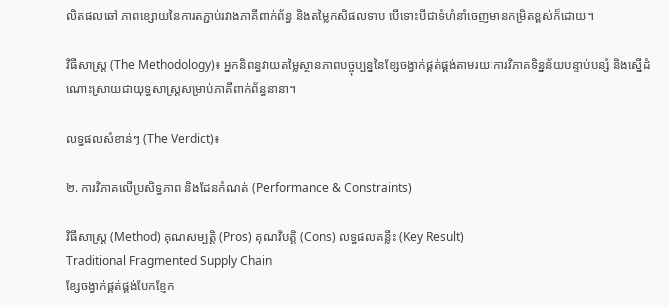លិតផលឆៅ ភាពខ្សោយនៃការតភ្ជាប់រវាងភាគីពាក់ព័ន្ធ និងតម្លៃកសិផលទាប បើទោះបីជាទំហំនាំចេញមានកម្រិតខ្ពស់ក៏ដោយ។

វិធីសាស្ត្រ (The Methodology)៖ អ្នកនិពន្ធវាយតម្លៃស្ថានភាពបច្ចុប្បន្ននៃខ្សែចង្វាក់ផ្គត់ផ្គង់តាមរយៈការវិភាគទិន្នន័យបន្ទាប់បន្សំ និងស្នើដំណោះស្រាយជាយុទ្ធសាស្ត្រសម្រាប់ភាគីពាក់ព័ន្ធនានា។

លទ្ធផលសំខាន់ៗ (The Verdict)៖

២. ការវិភាគលើប្រសិទ្ធភាព និងដែនកំណត់ (Performance & Constraints)

វិធីសាស្ត្រ (Method) គុណសម្បត្តិ (Pros) គុណវិបត្តិ (Cons) លទ្ធផលគន្លឹះ (Key Result)
Traditional Fragmented Supply Chain
ខ្សែចង្វាក់ផ្គត់ផ្គង់បែកខ្ញែក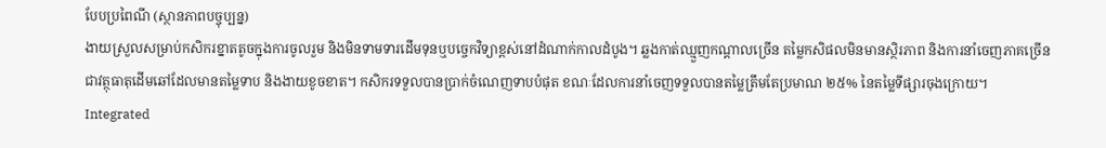បែបប្រពៃណី (ស្ថានភាពបច្ចុប្បន្ន)
ងាយស្រួលសម្រាប់កសិករខ្នាតតូចក្នុងការចូលរួម និងមិនទាមទារដើមទុនឬបច្ចេកវិទ្យាខ្ពស់នៅដំណាក់កាលដំបូង។ ឆ្លងកាត់ឈ្មួញកណ្តាលច្រើន តម្លៃកសិផលមិនមានស្ថិរភាព និងការនាំចេញភាគច្រើនជាវត្ថុធាតុដើមឆៅដែលមានតម្លៃទាប និងងាយខូចខាត។ កសិករទទួលបានប្រាក់ចំណេញទាបបំផុត ខណៈដែលការនាំចេញទទួលបានតម្លៃត្រឹមតែប្រមាណ ២៥% នៃតម្លៃទីផ្សារចុងក្រោយ។
Integrated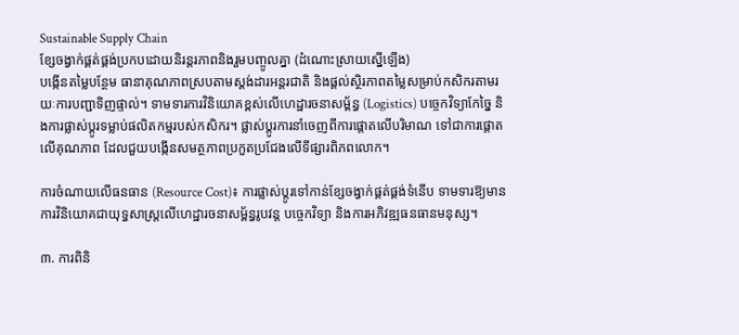Sustainable Supply Chain
ខ្សែចង្វាក់ផ្គត់ផ្គង់ប្រកបដោយនិរន្តរភាពនិងរួមបញ្ចូលគ្នា (ដំណោះស្រាយស្នើឡើង)
បង្កើនតម្លៃបន្ថែម ធានាគុណភាពស្របតាមស្តង់ដារអន្តរជាតិ និងផ្តល់ស្ថិរភាពតម្លៃសម្រាប់កសិករតាមរយៈការបញ្ជាទិញផ្ទាល់។ ទាមទារការវិនិយោគខ្ពស់លើហេដ្ឋារចនាសម្ព័ន្ធ (Logistics) បច្ចេកវិទ្យាកែច្នៃ និងការផ្លាស់ប្តូរទម្លាប់ផលិតកម្មរបស់កសិករ។ ផ្លាស់ប្តូរការនាំចេញពីការផ្តោតលើបរិមាណ ទៅជាការផ្តោតលើគុណភាព ដែលជួយបង្កើនសមត្ថភាពប្រកួតប្រជែងលើទីផ្សារពិភពលោក។

ការចំណាយលើធនធាន (Resource Cost)៖ ការផ្លាស់ប្តូរទៅកាន់ខ្សែចង្វាក់ផ្គត់ផ្គង់ទំនើប ទាមទារឱ្យមានការវិនិយោគជាយុទ្ធសាស្ត្រលើហេដ្ឋារចនាសម្ព័ន្ធរូបវន្ត បច្ចេកវិទ្យា និងការអភិវឌ្ឍធនធានមនុស្ស។

៣. ការពិនិ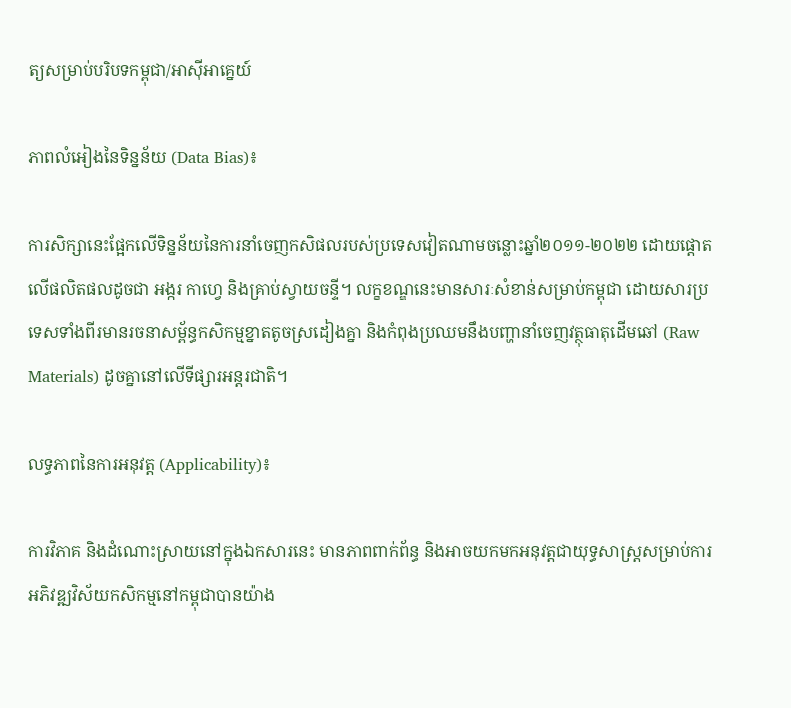ត្យសម្រាប់បរិបទកម្ពុជា/អាស៊ីអាគ្នេយ៍

ភាពលំអៀងនៃទិន្នន័យ (Data Bias)៖

ការសិក្សានេះផ្អែកលើទិន្នន័យនៃការនាំចេញកសិផលរបស់ប្រទេសវៀតណាមចន្លោះឆ្នាំ២០១១-២០២២ ដោយផ្តោតលើផលិតផលដូចជា អង្ករ កាហ្វេ និងគ្រាប់ស្វាយចន្ទី។ លក្ខខណ្ឌនេះមានសារៈសំខាន់សម្រាប់កម្ពុជា ដោយសារប្រទេសទាំងពីរមានរចនាសម្ព័ន្ធកសិកម្មខ្នាតតូចស្រដៀងគ្នា និងកំពុងប្រឈមនឹងបញ្ហានាំចេញវត្ថុធាតុដើមឆៅ (Raw Materials) ដូចគ្នានៅលើទីផ្សារអន្តរជាតិ។

លទ្ធភាពនៃការអនុវត្ត (Applicability)៖

ការវិភាគ និងដំណោះស្រាយនៅក្នុងឯកសារនេះ មានភាពពាក់ព័ន្ធ និងអាចយកមកអនុវត្តជាយុទ្ធសាស្ត្រសម្រាប់ការអភិវឌ្ឍវិស័យកសិកម្មនៅកម្ពុជាបានយ៉ាង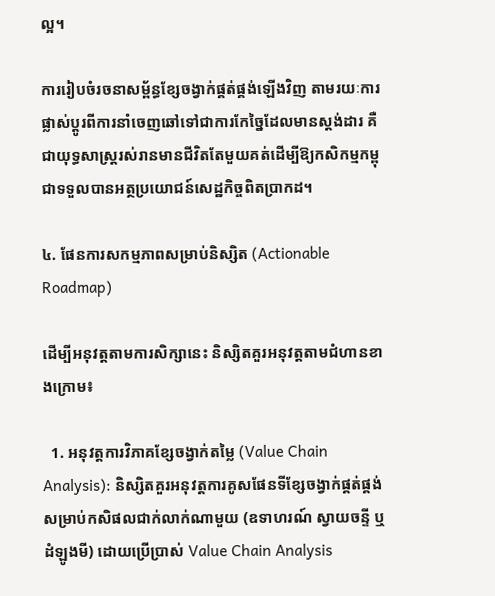ល្អ។

ការរៀបចំរចនាសម្ព័ន្ធខ្សែចង្វាក់ផ្គត់ផ្គង់ឡើងវិញ តាមរយៈការផ្លាស់ប្តូរពីការនាំចេញឆៅទៅជាការកែច្នៃដែលមានស្តង់ដារ គឺជាយុទ្ធសាស្ត្ររស់រានមានជីវិតតែមួយគត់ដើម្បីឱ្យកសិកម្មកម្ពុជាទទួលបានអត្ថប្រយោជន៍សេដ្ឋកិច្ចពិតប្រាកដ។

៤. ផែនការសកម្មភាពសម្រាប់និស្សិត (Actionable Roadmap)

ដើម្បីអនុវត្តតាមការសិក្សានេះ និស្សិតគួរអនុវត្តតាមជំហានខាងក្រោម៖

  1. អនុវត្តការវិភាគខ្សែចង្វាក់តម្លៃ (Value Chain Analysis): និស្សិតគួរអនុវត្តការគូសផែនទីខ្សែចង្វាក់ផ្គត់ផ្គង់សម្រាប់កសិផលជាក់លាក់ណាមួយ (ឧទាហរណ៍ ស្វាយចន្ទី ឬដំឡូងមី) ដោយប្រើប្រាស់ Value Chain Analysis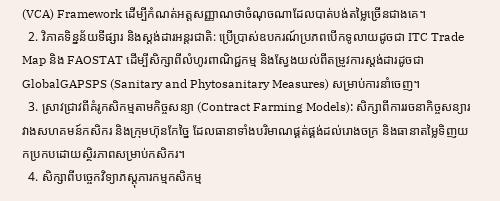(VCA) Framework ដើម្បីកំណត់អត្តសញ្ញាណថាចំណុចណាដែលបាត់បង់តម្លៃច្រើនជាងគេ។
  2. វិភាគទិន្នន័យទីផ្សារ និងស្តង់ដារអន្តរជាតិ: ប្រើប្រាស់ឧបករណ៍ប្រភពបើកទូលាយដូចជា ITC Trade Map និង FAOSTAT ដើម្បីសិក្សាពីលំហូរពាណិជ្ជកម្ម និងស្វែងយល់ពីតម្រូវការស្តង់ដារដូចជា GlobalGAPSPS (Sanitary and Phytosanitary Measures) សម្រាប់ការនាំចេញ។
  3. ស្រាវជ្រាវពីគំរូកសិកម្មតាមកិច្ចសន្យា (Contract Farming Models): សិក្សាពីការរចនាកិច្ចសន្យារវាងសហគមន៍កសិករ និងក្រុមហ៊ុនកែច្នៃ ដែលធានាទាំងបរិមាណផ្គត់ផ្គង់ដល់រោងចក្រ និងធានាតម្លៃទិញយកប្រកបដោយស្ថិរភាពសម្រាប់កសិករ។
  4. សិក្សាពីបច្ចេកវិទ្យាភស្តុភារកម្មកសិកម្ម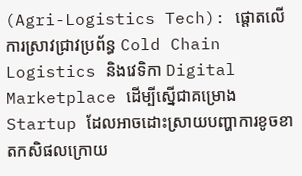(Agri-Logistics Tech): ផ្តោតលើការស្រាវជ្រាវប្រព័ន្ធ Cold Chain Logistics និងវេទិកា Digital Marketplace ដើម្បីស្នើជាគម្រោង Startup ដែលអាចដោះស្រាយបញ្ហាការខូចខាតកសិផលក្រោយ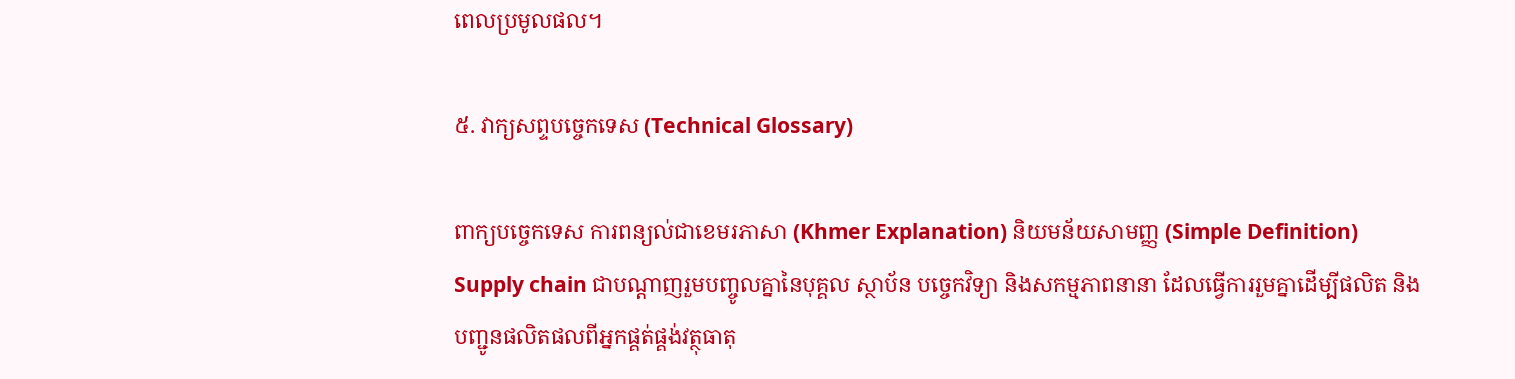ពេលប្រមូលផល។

៥. វាក្យសព្ទបច្ចេកទេស (Technical Glossary)

ពាក្យបច្ចេកទេស ការពន្យល់ជាខេមរភាសា (Khmer Explanation) និយមន័យសាមញ្ញ (Simple Definition)
Supply chain ជាបណ្តាញរួមបញ្ចូលគ្នានៃបុគ្គល ស្ថាប័ន បច្ចេកវិទ្យា និងសកម្មភាពនានា ដែលធ្វើការរួមគ្នាដើម្បីផលិត និងបញ្ជូនផលិតផលពីអ្នកផ្គត់ផ្គង់វត្ថុធាតុ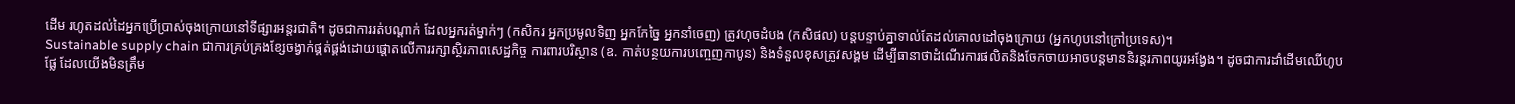ដើម រហូតដល់ដៃអ្នកប្រើប្រាស់ចុងក្រោយនៅទីផ្សារអន្តរជាតិ។ ដូចជាការរត់បណ្តាក់ ដែលអ្នករត់ម្នាក់ៗ (កសិករ អ្នកប្រមូលទិញ អ្នកកែច្នៃ អ្នកនាំចេញ) ត្រូវហុចដំបង (កសិផល) បន្តបន្ទាប់គ្នាទាល់តែដល់គោលដៅចុងក្រោយ (អ្នកហូបនៅក្រៅប្រទេស)។
Sustainable supply chain ជាការគ្រប់គ្រងខ្សែចង្វាក់ផ្គត់ផ្គង់ដោយផ្តោតលើការរក្សាស្ថិរភាពសេដ្ឋកិច្ច ការពារបរិស្ថាន (ឧ. កាត់បន្ថយការបញ្ចេញកាបូន) និងទំនួលខុសត្រូវសង្គម ដើម្បីធានាថាដំណើរការផលិតនិងចែកចាយអាចបន្តមាននិរន្តរភាពយូរអង្វែង។ ដូចជាការដាំដើមឈើហូបផ្លែ ដែលយើងមិនត្រឹម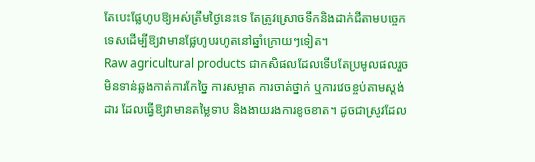តែបេះផ្លែហូបឱ្យអស់ត្រឹមថ្ងៃនេះទេ តែត្រូវស្រោចទឹកនិងដាក់ជីតាមបច្ចេកទេសដើម្បីឱ្យវាមានផ្លែហូបរហូតនៅឆ្នាំក្រោយៗទៀត។
Raw agricultural products ជាកសិផលដែលទើបតែប្រមូលផលរួច មិនទាន់ឆ្លងកាត់ការកែច្នៃ ការសម្អាត ការចាត់ថ្នាក់ ឬការវេចខ្ចប់តាមស្តង់ដារ ដែលធ្វើឱ្យវាមានតម្លៃទាប និងងាយរងការខូចខាត។ ដូចជាស្រូវដែល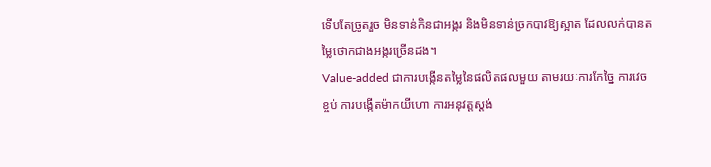ទើបតែច្រូតរួច មិនទាន់កិនជាអង្ករ និងមិនទាន់ច្រកបាវឱ្យស្អាត ដែលលក់បានតម្លៃថោកជាងអង្ករច្រើនដង។
Value-added ជាការបង្កើនតម្លៃនៃផលិតផលមួយ តាមរយៈការកែច្នៃ ការវេចខ្ចប់ ការបង្កើតម៉ាកយីហោ ការអនុវត្តស្តង់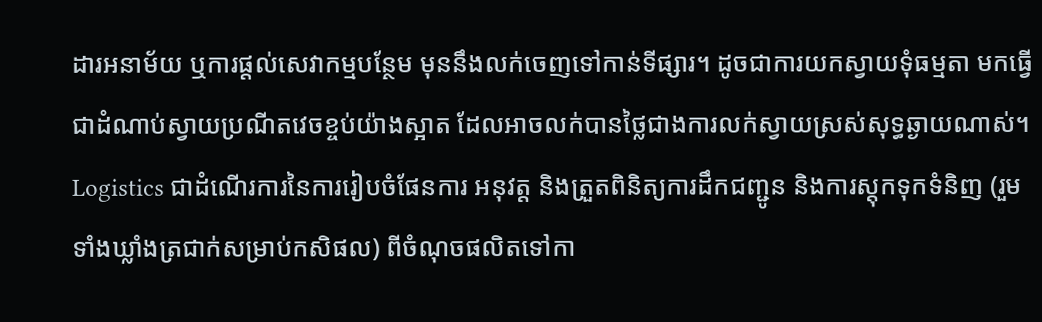ដារអនាម័យ ឬការផ្តល់សេវាកម្មបន្ថែម មុននឹងលក់ចេញទៅកាន់ទីផ្សារ។ ដូចជាការយកស្វាយទុំធម្មតា មកធ្វើជាដំណាប់ស្វាយប្រណីតវេចខ្ចប់យ៉ាងស្អាត ដែលអាចលក់បានថ្លៃជាងការលក់ស្វាយស្រស់សុទ្ធឆ្ងាយណាស់។
Logistics ជាដំណើរការនៃការរៀបចំផែនការ អនុវត្ត និងត្រួតពិនិត្យការដឹកជញ្ជូន និងការស្តុកទុកទំនិញ (រួមទាំងឃ្លាំងត្រជាក់សម្រាប់កសិផល) ពីចំណុចផលិតទៅកា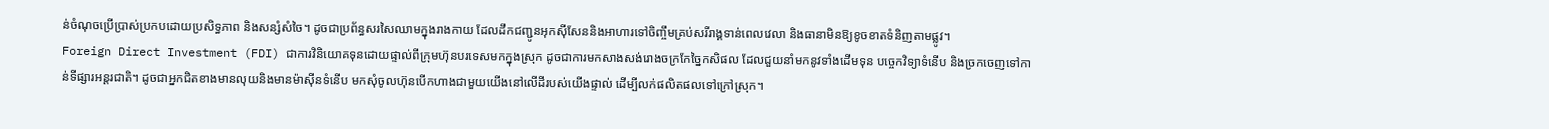ន់ចំណុចប្រើប្រាស់ប្រកបដោយប្រសិទ្ធភាព និងសន្សំសំចៃ។ ដូចជាប្រព័ន្ធសរសៃឈាមក្នុងរាងកាយ ដែលដឹកជញ្ជូនអុកស៊ីសែននិងអាហារទៅចិញ្ចឹមគ្រប់សរីរាង្គទាន់ពេលវេលា និងធានាមិនឱ្យខូចខាតទំនិញតាមផ្លូវ។
Foreign Direct Investment (FDI) ជាការវិនិយោគទុនដោយផ្ទាល់ពីក្រុមហ៊ុនបរទេសមកក្នុងស្រុក ដូចជាការមកសាងសង់រោងចក្រកែច្នៃកសិផល ដែលជួយនាំមកនូវទាំងដើមទុន បច្ចេកវិទ្យាទំនើប និងច្រកចេញទៅកាន់ទីផ្សារអន្តរជាតិ។ ដូចជាអ្នកជិតខាងមានលុយនិងមានម៉ាស៊ីនទំនើប មកសុំចូលហ៊ុនបើកហាងជាមួយយើងនៅលើដីរបស់យើងផ្ទាល់ ដើម្បីលក់ផលិតផលទៅក្រៅស្រុក។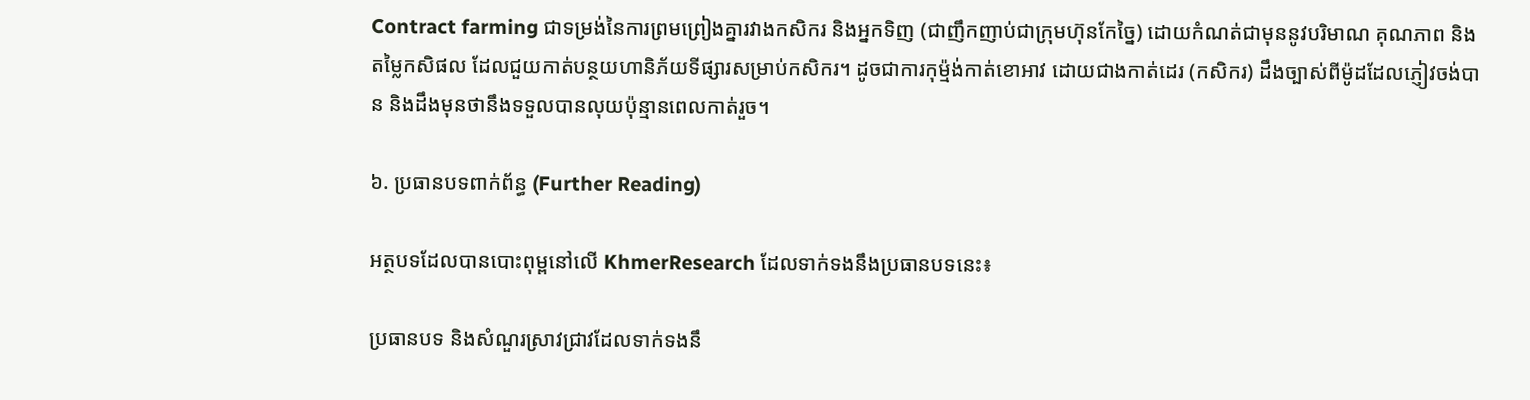Contract farming ជាទម្រង់នៃការព្រមព្រៀងគ្នារវាងកសិករ និងអ្នកទិញ (ជាញឹកញាប់ជាក្រុមហ៊ុនកែច្នៃ) ដោយកំណត់ជាមុននូវបរិមាណ គុណភាព និងតម្លៃកសិផល ដែលជួយកាត់បន្ថយហានិភ័យទីផ្សារសម្រាប់កសិករ។ ដូចជាការកុម្ម៉ង់កាត់ខោអាវ ដោយជាងកាត់ដេរ (កសិករ) ដឹងច្បាស់ពីម៉ូដដែលភ្ញៀវចង់បាន និងដឹងមុនថានឹងទទួលបានលុយប៉ុន្មានពេលកាត់រួច។

៦. ប្រធានបទពាក់ព័ន្ធ (Further Reading)

អត្ថបទដែលបានបោះពុម្ពនៅលើ KhmerResearch ដែលទាក់ទងនឹងប្រធានបទនេះ៖

ប្រធានបទ និងសំណួរស្រាវជ្រាវដែលទាក់ទងនឹ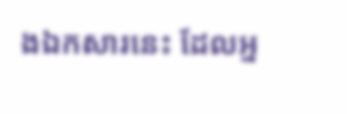ងឯកសារនេះ ដែលអ្ន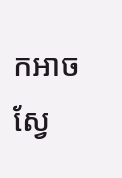កអាចស្វែ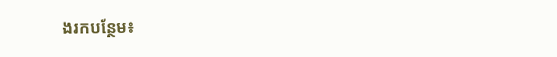ងរកបន្ថែម៖